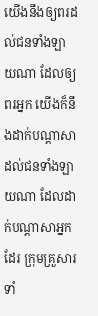យើងនឹងឲ្យពរដល់ជនទាំងឡាយណា ដែលឲ្យពរអ្នក យើងក៏នឹងដាក់បណ្តាសាដល់ជនទាំងឡាយណា ដែលដាក់បណ្តាសាអ្នកដែរ ក្រុមគ្រួសារទាំ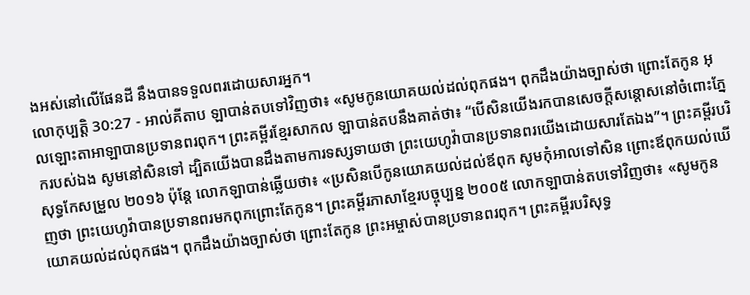ងអស់នៅលើផែនដី នឹងបានទទួលពរដោយសារអ្នក។
លោកុប្បត្តិ 30:27 - អាល់គីតាប ឡាបាន់តបទៅវិញថា៖ «សូមកូនយោគយល់ដល់ពុកផង។ ពុកដឹងយ៉ាងច្បាស់ថា ព្រោះតែកូន អុលឡោះតាអាឡាបានប្រទានពរពុក។ ព្រះគម្ពីរខ្មែរសាកល ឡាបាន់តបនឹងគាត់ថា៖ “បើសិនយើងរកបានសេចក្ដីសន្ដោសនៅចំពោះភ្នែករបស់ឯង សូមនៅសិនទៅ ដ្បិតយើងបានដឹងតាមការទស្សទាយថា ព្រះយេហូវ៉ាបានប្រទានពរយើងដោយសារតែឯង”។ ព្រះគម្ពីរបរិសុទ្ធកែសម្រួល ២០១៦ ប៉ុន្ដែ លោកឡាបាន់ឆ្លើយថា៖ «ប្រសិនបើកូនយោគយល់ដល់ឪពុក សូមកុំអាលទៅសិន ព្រោះឪពុកយល់ឃើញថា ព្រះយេហូវ៉ាបានប្រទានពរមកពុកព្រោះតែកូន។ ព្រះគម្ពីរភាសាខ្មែរបច្ចុប្បន្ន ២០០៥ លោកឡាបាន់តបទៅវិញថា៖ «សូមកូនយោគយល់ដល់ពុកផង។ ពុកដឹងយ៉ាងច្បាស់ថា ព្រោះតែកូន ព្រះអម្ចាស់បានប្រទានពរពុក។ ព្រះគម្ពីរបរិសុទ្ធ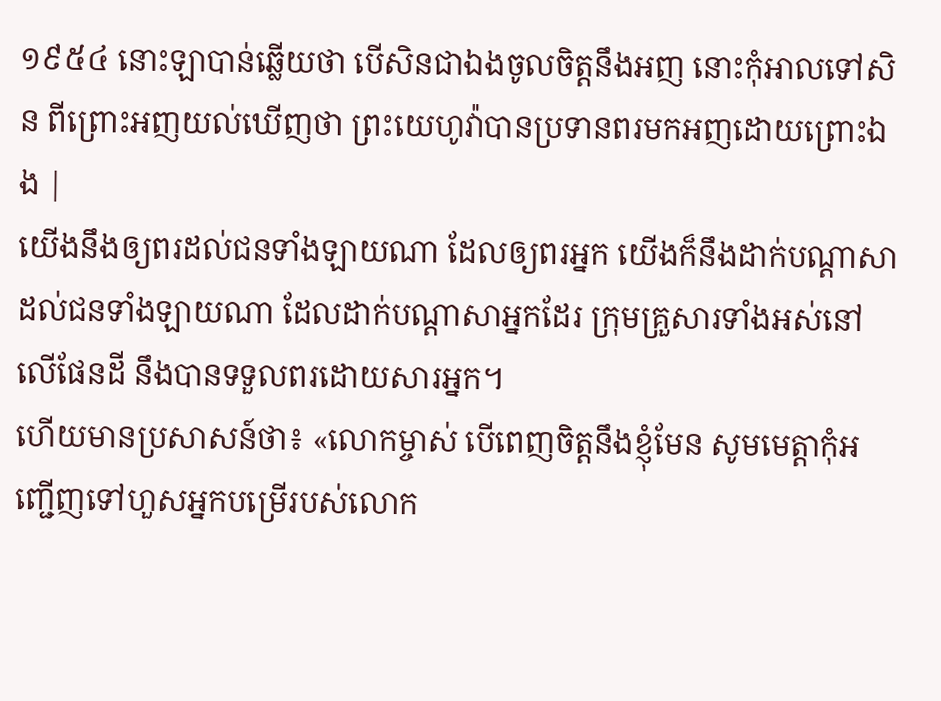១៩៥៤ នោះឡាបាន់ឆ្លើយថា បើសិនជាឯងចូលចិត្តនឹងអញ នោះកុំអាលទៅសិន ពីព្រោះអញយល់ឃើញថា ព្រះយេហូវ៉ាបានប្រទានពរមកអញដោយព្រោះឯង |
យើងនឹងឲ្យពរដល់ជនទាំងឡាយណា ដែលឲ្យពរអ្នក យើងក៏នឹងដាក់បណ្តាសាដល់ជនទាំងឡាយណា ដែលដាក់បណ្តាសាអ្នកដែរ ក្រុមគ្រួសារទាំងអស់នៅលើផែនដី នឹងបានទទួលពរដោយសារអ្នក។
ហើយមានប្រសាសន៍ថា៖ «លោកម្ចាស់ បើពេញចិត្តនឹងខ្ញុំមែន សូមមេត្តាកុំអញ្ជើញទៅហួសអ្នកបម្រើរបស់លោក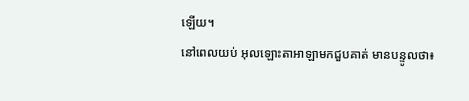ឡើយ។
នៅពេលយប់ អុលឡោះតាអាឡាមកជួបគាត់ មានបន្ទូលថា៖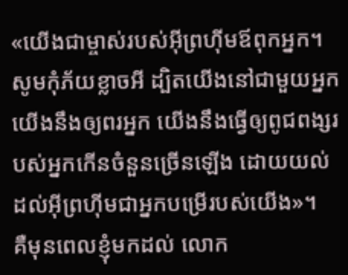«យើងជាម្ចាស់របស់អ៊ីព្រហ៊ីមឪពុកអ្នក។ សូមកុំភ័យខ្លាចអី ដ្បិតយើងនៅជាមួយអ្នក យើងនឹងឲ្យពរអ្នក យើងនឹងធ្វើឲ្យពូជពង្សរបស់អ្នកកើនចំនួនច្រើនឡើង ដោយយល់ដល់អ៊ីព្រហ៊ីមជាអ្នកបម្រើរបស់យើង»។
គឺមុនពេលខ្ញុំមកដល់ លោក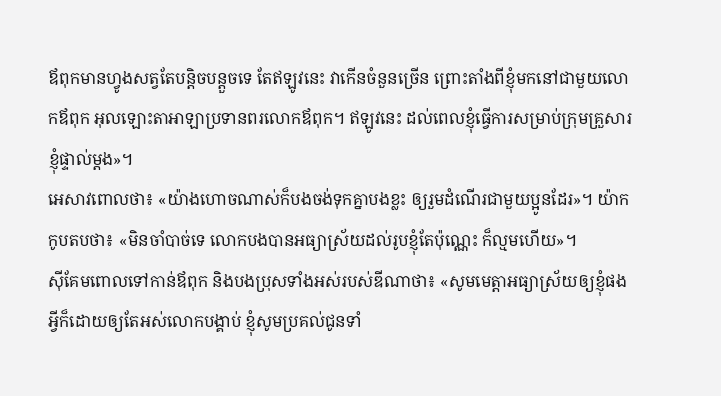ឪពុកមានហ្វូងសត្វតែបន្តិចបន្តួចទេ តែឥឡូវនេះ វាកើនចំនួនច្រើន ព្រោះតាំងពីខ្ញុំមកនៅជាមួយលោកឪពុក អុលឡោះតាអាឡាប្រទានពរលោកឪពុក។ ឥឡូវនេះ ដល់ពេលខ្ញុំធ្វើការសម្រាប់ក្រុមគ្រួសារខ្ញុំផ្ទាល់ម្តង»។
អេសាវពោលថា៖ «យ៉ាងហោចណាស់ក៏បងចង់ទុកគ្នាបងខ្លះ ឲ្យរួមដំណើរជាមួយប្អូនដែរ»។ យ៉ាកកូបតបថា៖ «មិនចាំបាច់ទេ លោកបងបានអធ្យាស្រ័យដល់រូបខ្ញុំតែប៉ុណ្ណេះ ក៏ល្មមហើយ»។
ស៊ីគែមពោលទៅកាន់ឪពុក និងបងប្រុសទាំងអស់របស់ឌីណាថា៖ «សូមមេត្តាអធ្យាស្រ័យឲ្យខ្ញុំផង អ្វីក៏ដោយឲ្យតែអស់លោកបង្គាប់ ខ្ញុំសូមប្រគល់ជូនទាំ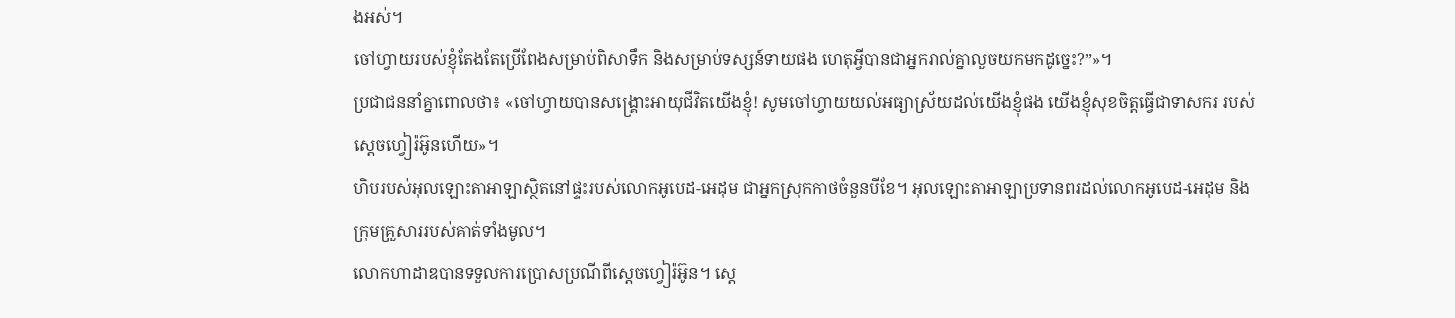ងអស់។
ចៅហ្វាយរបស់ខ្ញុំតែងតែប្រើពែងសម្រាប់ពិសាទឹក និងសម្រាប់ទស្សន៍ទាយផង ហេតុអ្វីបានជាអ្នករាល់គ្នាលួចយកមកដូច្នេះ?”»។
ប្រជាជននាំគ្នាពោលថា៖ «ចៅហ្វាយបានសង្គ្រោះអាយុជីវិតយើងខ្ញុំ! សូមចៅហ្វាយយល់អធ្យាស្រ័យដល់យើងខ្ញុំផង យើងខ្ញុំសុខចិត្តធ្វើជាទាសករ របស់ស្តេចហ្វៀរ៉អ៊ូនហើយ»។
ហិបរបស់អុលឡោះតាអាឡាស្ថិតនៅផ្ទះរបស់លោកអូបេដ-អេដុម ជាអ្នកស្រុកកាថចំនួនបីខែ។ អុលឡោះតាអាឡាប្រទានពរដល់លោកអូបេដ-អេដុម និងក្រុមគ្រួសាររបស់គាត់ទាំងមូល។
លោកហាដាឌបានទទួលការប្រោសប្រណីពីស្តេចហ្វៀរ៉អ៊ូន។ ស្តេ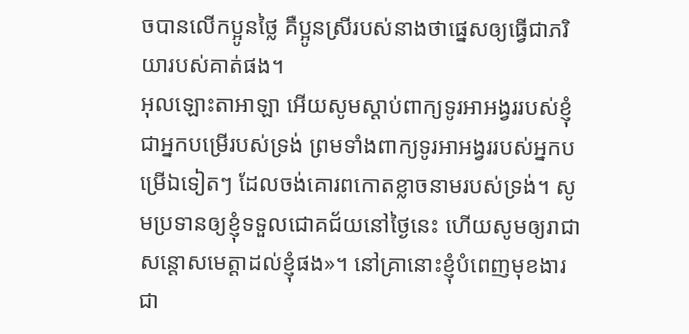ចបានលើកប្អូនថ្លៃ គឺប្អូនស្រីរបស់នាងថាផ្នេសឲ្យធ្វើជាភរិយារបស់គាត់ផង។
អុលឡោះតាអាឡា អើយសូមស្ដាប់ពាក្យទូរអាអង្វររបស់ខ្ញុំ ជាអ្នកបម្រើរបស់ទ្រង់ ព្រមទាំងពាក្យទូរអាអង្វររបស់អ្នកបម្រើឯទៀតៗ ដែលចង់គោរពកោតខ្លាចនាមរបស់ទ្រង់។ សូមប្រទានឲ្យខ្ញុំទទួលជោគជ័យនៅថ្ងៃនេះ ហើយសូមឲ្យរាជាសន្ដោសមេត្តាដល់ខ្ញុំផង»។ នៅគ្រានោះខ្ញុំបំពេញមុខងារជា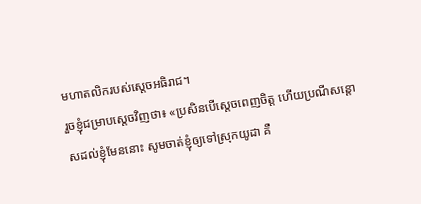មហាតលិករបស់ស្តេចអធិរាជ។
រួចខ្ញុំជម្រាបស្តេចវិញថា៖ «ប្រសិនបើស្តេចពេញចិត្ត ហើយប្រណីសន្ដោសដល់ខ្ញុំមែននោះ សូមចាត់ខ្ញុំឲ្យទៅស្រុកយូដា គឺ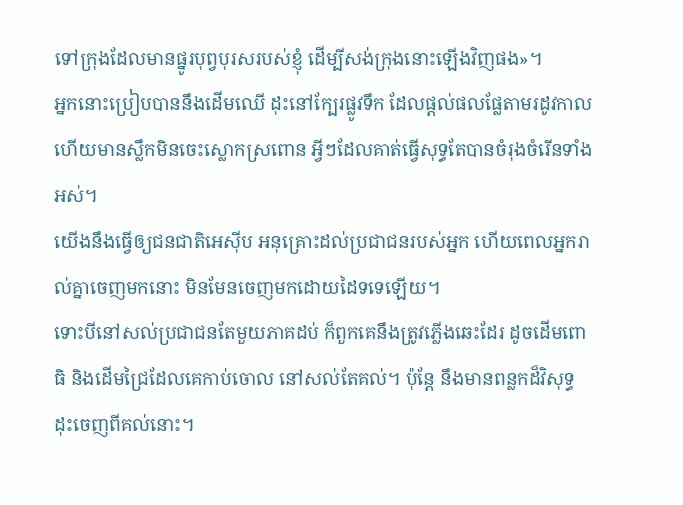ទៅក្រុងដែលមានផ្នូរបុព្វបុរសរបស់ខ្ញុំ ដើម្បីសង់ក្រុងនោះឡើងវិញផង»។
អ្នកនោះប្រៀបបាននឹងដើមឈើ ដុះនៅក្បែរផ្លូវទឹក ដែលផ្ដល់ផលផ្លែតាមរដូវកាល ហើយមានស្លឹកមិនចេះស្លោកស្រពោន អ្វីៗដែលគាត់ធ្វើសុទ្ធតែបានចំរុងចំរើនទាំងអស់។
យើងនឹងធ្វើឲ្យជនជាតិអេស៊ីប អនុគ្រោះដល់ប្រជាជនរបស់អ្នក ហើយពេលអ្នករាល់គ្នាចេញមកនោះ មិនមែនចេញមកដោយដៃទទេឡើយ។
ទោះបីនៅសល់ប្រជាជនតែមួយភាគដប់ ក៏ពួកគេនឹងត្រូវភ្លើងឆេះដែរ ដូចដើមពោធិ និងដើមជ្រៃដែលគេកាប់ចោល នៅសល់តែគល់។ ប៉ុន្តែ នឹងមានពន្លកដ៏វិសុទ្ធ ដុះចេញពីគល់នោះ។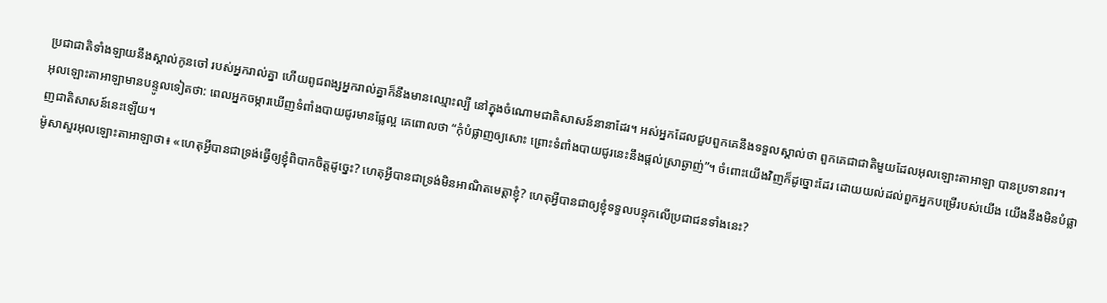ប្រជាជាតិទាំងឡាយនឹងស្គាល់កូនចៅ របស់អ្នករាល់គ្នា ហើយពូជពង្សអ្នករាល់គ្នាក៏នឹងមានឈ្មោះល្បី នៅក្នុងចំណោមជាតិសាសន៍នានាដែរ។ អស់អ្នកដែលជួបពួកគេនឹងទទួលស្គាល់ថា ពួកគេជាជាតិមួយដែលអុលឡោះតាអាឡា បានប្រទានពរ។
អុលឡោះតាអាឡាមានបន្ទូលទៀតថា: ពេលអ្នកចម្ការឃើញទំពាំងបាយជូរមានផ្លែល្អ គេពោលថា “កុំបំផ្លាញឲ្យសោះ ព្រោះទំពាំងបាយជូរនេះនឹងផ្តល់ស្រាឆ្ងាញ់”។ ចំពោះយើងវិញក៏ដូច្នោះដែរ ដោយយល់ដល់ពួកអ្នកបម្រើរបស់យើង យើងនឹងមិនបំផ្លាញជាតិសាសន៍នេះឡើយ។
ម៉ូសាសួរអុលឡោះតាអាឡាថា៖ «ហេតុអ្វីបានជាទ្រង់ធ្វើឲ្យខ្ញុំពិបាកចិត្តដូច្នេះ? ហេតុអ្វីបានជាទ្រង់មិនអាណិតមេត្តាខ្ញុំ? ហេតុអ្វីបានជាឲ្យខ្ញុំទទួលបន្ទុកលើប្រជាជនទាំងនេះ?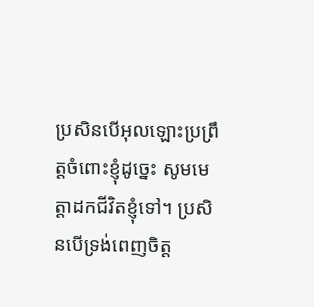ប្រសិនបើអុលឡោះប្រព្រឹត្តចំពោះខ្ញុំដូច្នេះ សូមមេត្តាដកជីវិតខ្ញុំទៅ។ ប្រសិនបើទ្រង់ពេញចិត្ត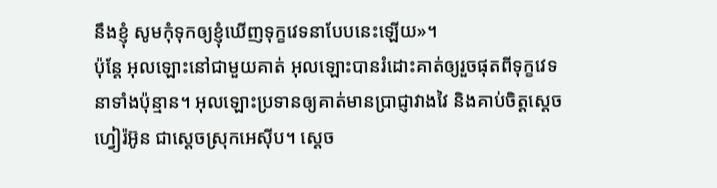នឹងខ្ញុំ សូមកុំទុកឲ្យខ្ញុំឃើញទុក្ខវេទនាបែបនេះឡើយ»។
ប៉ុន្ដែ អុលឡោះនៅជាមួយគាត់ អុលឡោះបានរំដោះគាត់ឲ្យរួចផុតពីទុក្ខវេទនាទាំងប៉ុន្មាន។ អុលឡោះប្រទានឲ្យគាត់មានប្រាជ្ញាវាងវៃ និងគាប់ចិត្តស្តេចហ្វៀរ៉អ៊ូន ជាស្ដេចស្រុកអេស៊ីប។ ស្តេច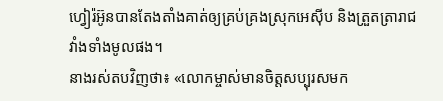ហ្វៀរ៉អ៊ូនបានតែងតាំងគាត់ឲ្យគ្រប់គ្រងស្រុកអេស៊ីប និងត្រួតត្រារាជវាំងទាំងមូលផង។
នាងរស់តបវិញថា៖ «លោកម្ចាស់មានចិត្តសប្បុរសមក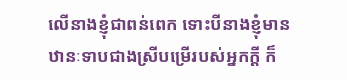លើនាងខ្ញុំជាពន់ពេក ទោះបីនាងខ្ញុំមានឋានៈទាបជាងស្រីបម្រើរបស់អ្នកក្តី ក៏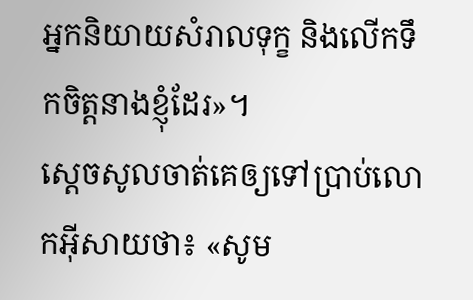អ្នកនិយាយសំរាលទុក្ខ និងលើកទឹកចិត្តនាងខ្ញុំដែរ»។
ស្តេចសូលចាត់គេឲ្យទៅប្រាប់លោកអ៊ីសាយថា៖ «សូម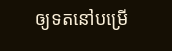ឲ្យទតនៅបម្រើ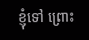ខ្ញុំទៅ ព្រោះ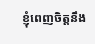ខ្ញុំពេញចិត្តនឹង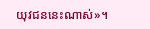យុវជននេះណាស់»។